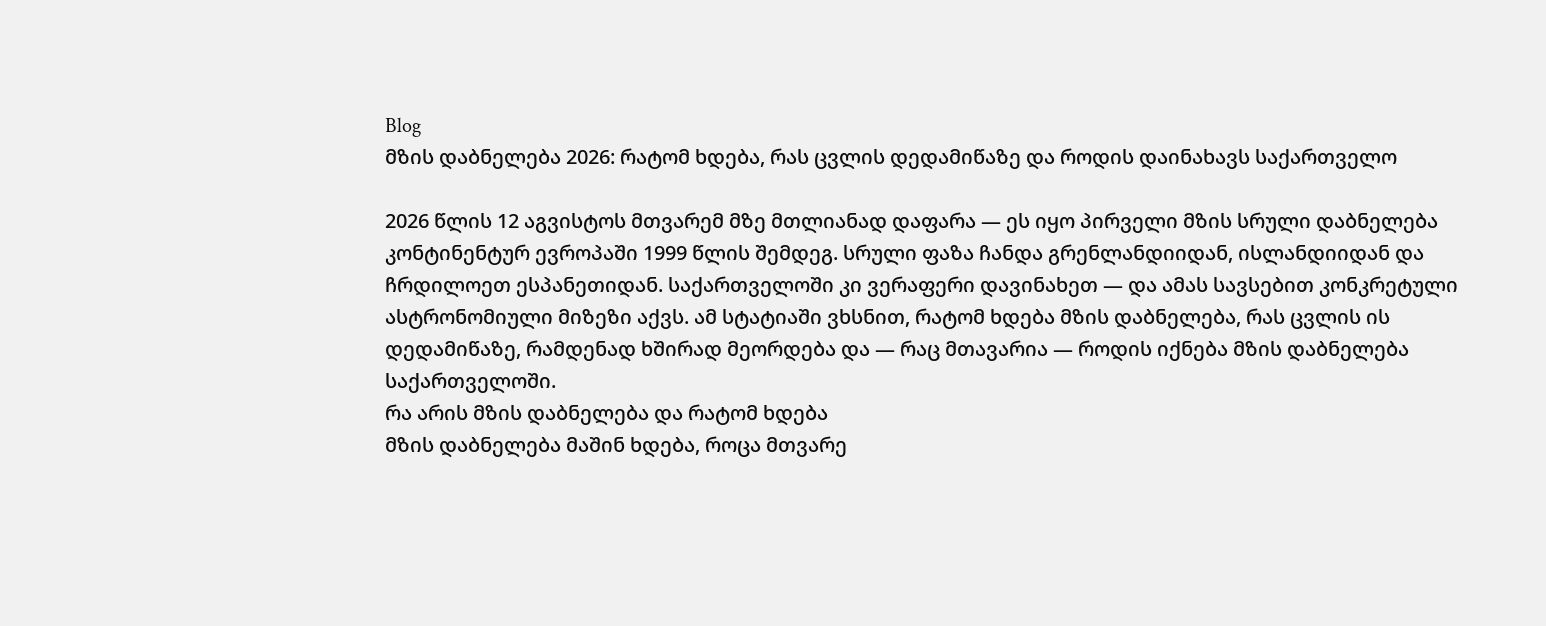Blog
მზის დაბნელება 2026: რატომ ხდება, რას ცვლის დედამიწაზე და როდის დაინახავს საქართველო

2026 წლის 12 აგვისტოს მთვარემ მზე მთლიანად დაფარა — ეს იყო პირველი მზის სრული დაბნელება კონტინენტურ ევროპაში 1999 წლის შემდეგ. სრული ფაზა ჩანდა გრენლანდიიდან, ისლანდიიდან და ჩრდილოეთ ესპანეთიდან. საქართველოში კი ვერაფერი დავინახეთ — და ამას სავსებით კონკრეტული ასტრონომიული მიზეზი აქვს. ამ სტატიაში ვხსნით, რატომ ხდება მზის დაბნელება, რას ცვლის ის დედამიწაზე, რამდენად ხშირად მეორდება და — რაც მთავარია — როდის იქნება მზის დაბნელება საქართველოში.
რა არის მზის დაბნელება და რატომ ხდება
მზის დაბნელება მაშინ ხდება, როცა მთვარე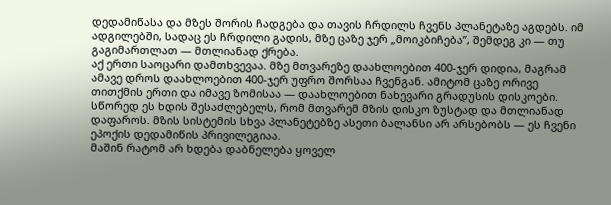დედამიწასა და მზეს შორის ჩადგება და თავის ჩრდილს ჩვენს პლანეტაზე აგდებს. იმ ადგილებში, სადაც ეს ჩრდილი გადის, მზე ცაზე ჯერ „მოიკბიჩება”, შემდეგ კი — თუ გაგიმართლათ — მთლიანად ქრება.
აქ ერთი საოცარი დამთხვევაა. მზე მთვარეზე დაახლოებით 400-ჯერ დიდია, მაგრამ ამავე დროს დაახლოებით 400-ჯერ უფრო შორსაა ჩვენგან. ამიტომ ცაზე ორივე თითქმის ერთი და იმავე ზომისაა — დაახლოებით ნახევარი გრადუსის დისკოები. სწორედ ეს ხდის შესაძლებელს, რომ მთვარემ მზის დისკო ზუსტად და მთლიანად დაფაროს. მზის სისტემის სხვა პლანეტებზე ასეთი ბალანსი არ არსებობს — ეს ჩვენი ეპოქის დედამიწის პრივილეგიაა.
მაშინ რატომ არ ხდება დაბნელება ყოველ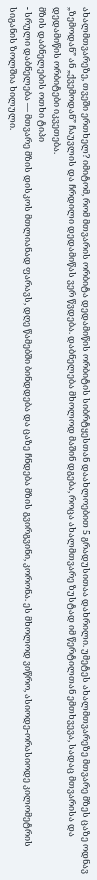ახალმთვარეზე, თვეში ერთხელ? იმიტომ, რომ მთვარის ორბიტა დედამიწის ორბიტის სიბრტყესთან დაახლოებით 5 გრადუსითაა დახრილი. უმეტეს ახალმთვარეზე მთვარე მზეს ცაზე ოდნავ „ზემოდან” ან „ქვემოდან” ჩაუვლის და ჩრდილი დედამიწას ვერ წვდება. დაბნელება მხოლოდ მაშინ დგება, როცა ახალმთვარე ზუსტად იმ წერტილთან ემთხვევა, სადაც მთვარისა და დედამიწის ორბიტები იკვეთება.
მზის დაბნელების ოთხი ტიპი
- სრული დაბნელება — მთვარე მზის დისკოს მთლიანად ფარავს, დღე წამებში ბინდდება და ცაზე ჩნდება მზის გვირგვინი, კორონა. ეს მხოლოდ ვიწრო, ასიოდე-ორასიოდე კილომეტრის სიგანის ზოლშია ხილული.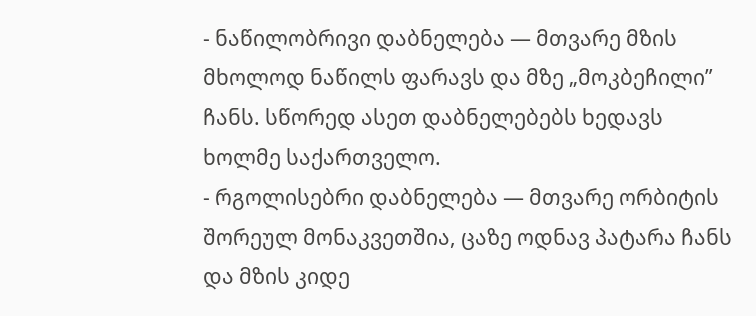- ნაწილობრივი დაბნელება — მთვარე მზის მხოლოდ ნაწილს ფარავს და მზე „მოკბეჩილი” ჩანს. სწორედ ასეთ დაბნელებებს ხედავს ხოლმე საქართველო.
- რგოლისებრი დაბნელება — მთვარე ორბიტის შორეულ მონაკვეთშია, ცაზე ოდნავ პატარა ჩანს და მზის კიდე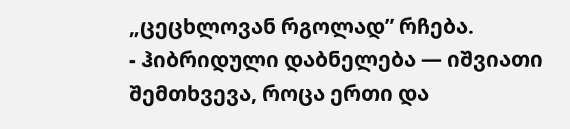„ცეცხლოვან რგოლად” რჩება.
- ჰიბრიდული დაბნელება — იშვიათი შემთხვევა, როცა ერთი და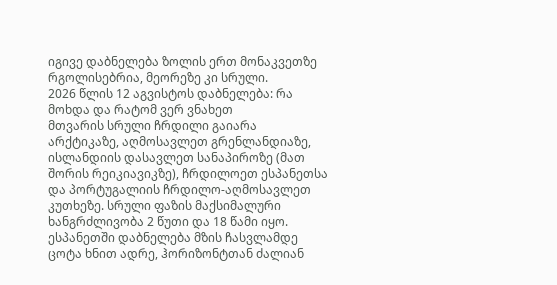იგივე დაბნელება ზოლის ერთ მონაკვეთზე რგოლისებრია, მეორეზე კი სრული.
2026 წლის 12 აგვისტოს დაბნელება: რა მოხდა და რატომ ვერ ვნახეთ
მთვარის სრული ჩრდილი გაიარა არქტიკაზე, აღმოსავლეთ გრენლანდიაზე, ისლანდიის დასავლეთ სანაპიროზე (მათ შორის რეიკიავიკზე), ჩრდილოეთ ესპანეთსა და პორტუგალიის ჩრდილო-აღმოსავლეთ კუთხეზე. სრული ფაზის მაქსიმალური ხანგრძლივობა 2 წუთი და 18 წამი იყო. ესპანეთში დაბნელება მზის ჩასვლამდე ცოტა ხნით ადრე, ჰორიზონტთან ძალიან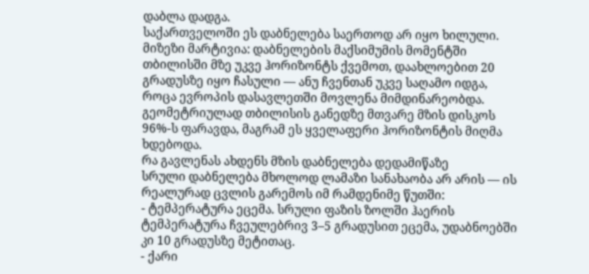დაბლა დადგა.
საქართველოში ეს დაბნელება საერთოდ არ იყო ხილული. მიზეზი მარტივია: დაბნელების მაქსიმუმის მომენტში თბილისში მზე უკვე ჰორიზონტს ქვემოთ, დაახლოებით 20 გრადუსზე იყო ჩასული — ანუ ჩვენთან უკვე საღამო იდგა, როცა ევროპის დასავლეთში მოვლენა მიმდინარეობდა. გეომეტრიულად თბილისის განედზე მთვარე მზის დისკოს 96%-ს ფარავდა, მაგრამ ეს ყველაფერი ჰორიზონტის მიღმა ხდებოდა.
რა გავლენას ახდენს მზის დაბნელება დედამიწაზე
სრული დაბნელება მხოლოდ ლამაზი სანახაობა არ არის — ის რეალურად ცვლის გარემოს იმ რამდენიმე წუთში:
- ტემპერატურა ეცემა. სრული ფაზის ზოლში ჰაერის ტემპერატურა ჩვეულებრივ 3–5 გრადუსით ეცემა, უდაბნოებში კი 10 გრადუსზე მეტითაც.
- ქარი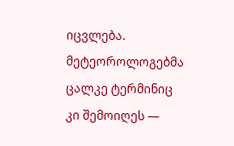იცვლება. მეტეოროლოგებმა ცალკე ტერმინიც კი შემოიღეს —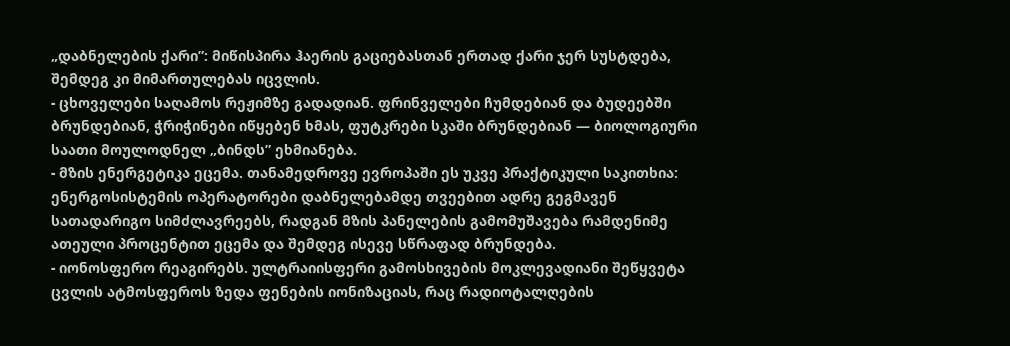„დაბნელების ქარი”: მიწისპირა ჰაერის გაციებასთან ერთად ქარი ჯერ სუსტდება, შემდეგ კი მიმართულებას იცვლის.
- ცხოველები საღამოს რეჟიმზე გადადიან. ფრინველები ჩუმდებიან და ბუდეებში ბრუნდებიან, ჭრიჭინები იწყებენ ხმას, ფუტკრები სკაში ბრუნდებიან — ბიოლოგიური საათი მოულოდნელ „ბინდს” ეხმიანება.
- მზის ენერგეტიკა ეცემა. თანამედროვე ევროპაში ეს უკვე პრაქტიკული საკითხია: ენერგოსისტემის ოპერატორები დაბნელებამდე თვეებით ადრე გეგმავენ სათადარიგო სიმძლავრეებს, რადგან მზის პანელების გამომუშავება რამდენიმე ათეული პროცენტით ეცემა და შემდეგ ისევე სწრაფად ბრუნდება.
- იონოსფერო რეაგირებს. ულტრაიისფერი გამოსხივების მოკლევადიანი შეწყვეტა ცვლის ატმოსფეროს ზედა ფენების იონიზაციას, რაც რადიოტალღების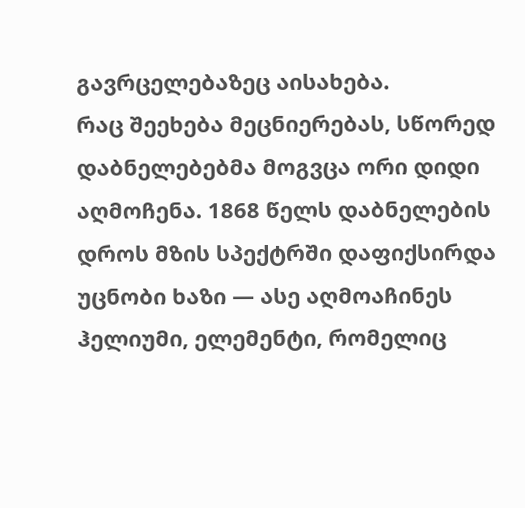გავრცელებაზეც აისახება.
რაც შეეხება მეცნიერებას, სწორედ დაბნელებებმა მოგვცა ორი დიდი აღმოჩენა. 1868 წელს დაბნელების დროს მზის სპექტრში დაფიქსირდა უცნობი ხაზი — ასე აღმოაჩინეს ჰელიუმი, ელემენტი, რომელიც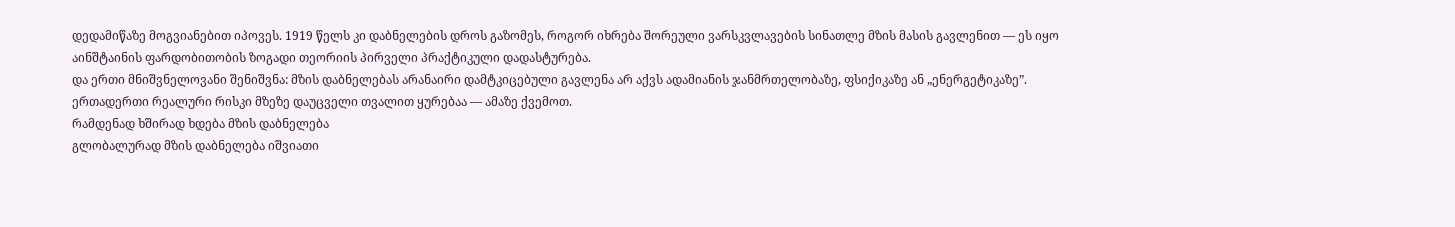დედამიწაზე მოგვიანებით იპოვეს. 1919 წელს კი დაბნელების დროს გაზომეს, როგორ იხრება შორეული ვარსკვლავების სინათლე მზის მასის გავლენით — ეს იყო აინშტაინის ფარდობითობის ზოგადი თეორიის პირველი პრაქტიკული დადასტურება.
და ერთი მნიშვნელოვანი შენიშვნა: მზის დაბნელებას არანაირი დამტკიცებული გავლენა არ აქვს ადამიანის ჯანმრთელობაზე, ფსიქიკაზე ან „ენერგეტიკაზე”. ერთადერთი რეალური რისკი მზეზე დაუცველი თვალით ყურებაა — ამაზე ქვემოთ.
რამდენად ხშირად ხდება მზის დაბნელება
გლობალურად მზის დაბნელება იშვიათი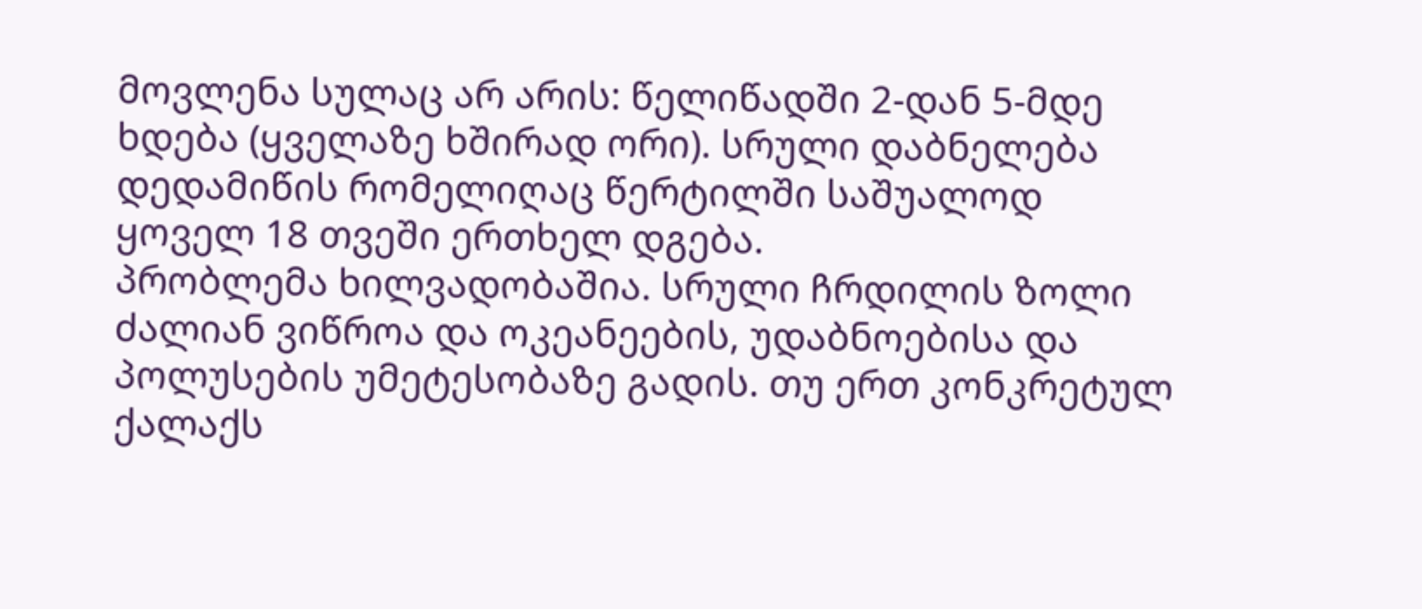მოვლენა სულაც არ არის: წელიწადში 2-დან 5-მდე ხდება (ყველაზე ხშირად ორი). სრული დაბნელება დედამიწის რომელიღაც წერტილში საშუალოდ ყოველ 18 თვეში ერთხელ დგება.
პრობლემა ხილვადობაშია. სრული ჩრდილის ზოლი ძალიან ვიწროა და ოკეანეების, უდაბნოებისა და პოლუსების უმეტესობაზე გადის. თუ ერთ კონკრეტულ ქალაქს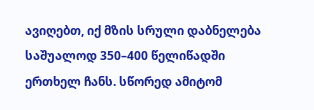ავიღებთ, იქ მზის სრული დაბნელება საშუალოდ 350–400 წელიწადში ერთხელ ჩანს. სწორედ ამიტომ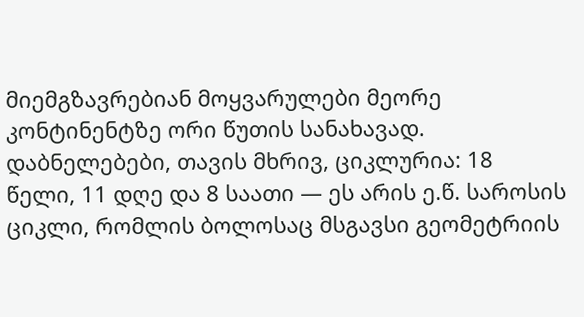მიემგზავრებიან მოყვარულები მეორე კონტინენტზე ორი წუთის სანახავად.
დაბნელებები, თავის მხრივ, ციკლურია: 18 წელი, 11 დღე და 8 საათი — ეს არის ე.წ. საროსის ციკლი, რომლის ბოლოსაც მსგავსი გეომეტრიის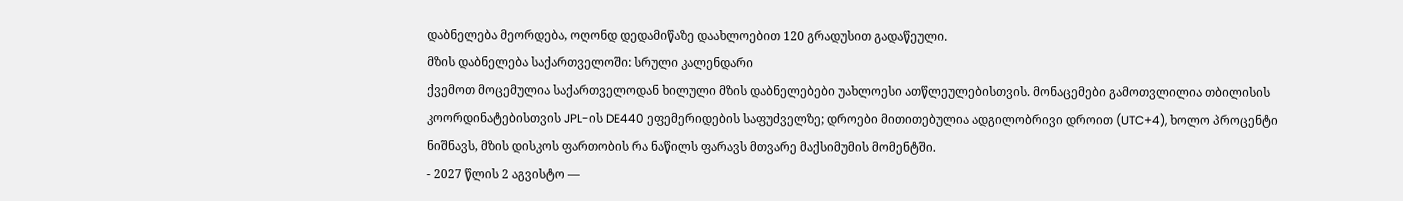დაბნელება მეორდება, ოღონდ დედამიწაზე დაახლოებით 120 გრადუსით გადაწეული.
მზის დაბნელება საქართველოში: სრული კალენდარი
ქვემოთ მოცემულია საქართველოდან ხილული მზის დაბნელებები უახლოესი ათწლეულებისთვის. მონაცემები გამოთვლილია თბილისის კოორდინატებისთვის JPL-ის DE440 ეფემერიდების საფუძველზე; დროები მითითებულია ადგილობრივი დროით (UTC+4), ხოლო პროცენტი ნიშნავს, მზის დისკოს ფართობის რა ნაწილს ფარავს მთვარე მაქსიმუმის მომენტში.
- 2027 წლის 2 აგვისტო —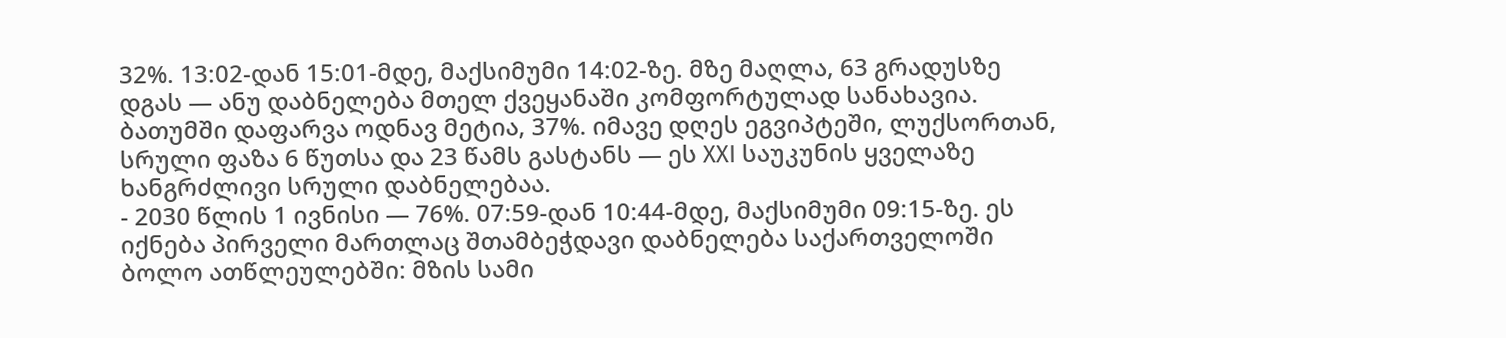32%. 13:02-დან 15:01-მდე, მაქსიმუმი 14:02-ზე. მზე მაღლა, 63 გრადუსზე დგას — ანუ დაბნელება მთელ ქვეყანაში კომფორტულად სანახავია. ბათუმში დაფარვა ოდნავ მეტია, 37%. იმავე დღეს ეგვიპტეში, ლუქსორთან, სრული ფაზა 6 წუთსა და 23 წამს გასტანს — ეს XXI საუკუნის ყველაზე ხანგრძლივი სრული დაბნელებაა.
- 2030 წლის 1 ივნისი — 76%. 07:59-დან 10:44-მდე, მაქსიმუმი 09:15-ზე. ეს იქნება პირველი მართლაც შთამბეჭდავი დაბნელება საქართველოში ბოლო ათწლეულებში: მზის სამი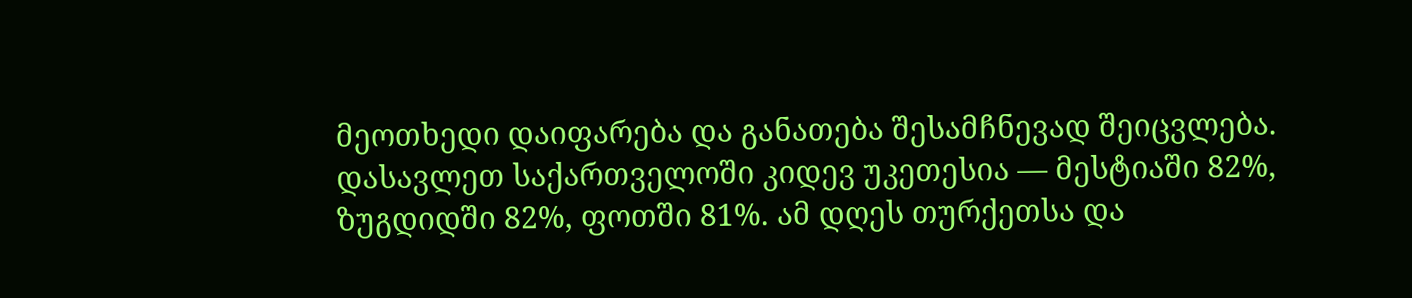მეოთხედი დაიფარება და განათება შესამჩნევად შეიცვლება. დასავლეთ საქართველოში კიდევ უკეთესია — მესტიაში 82%, ზუგდიდში 82%, ფოთში 81%. ამ დღეს თურქეთსა და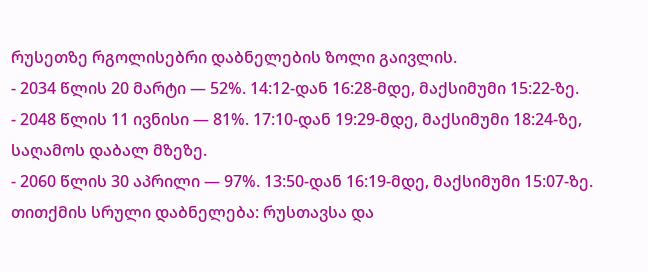რუსეთზე რგოლისებრი დაბნელების ზოლი გაივლის.
- 2034 წლის 20 მარტი — 52%. 14:12-დან 16:28-მდე, მაქსიმუმი 15:22-ზე.
- 2048 წლის 11 ივნისი — 81%. 17:10-დან 19:29-მდე, მაქსიმუმი 18:24-ზე, საღამოს დაბალ მზეზე.
- 2060 წლის 30 აპრილი — 97%. 13:50-დან 16:19-მდე, მაქსიმუმი 15:07-ზე. თითქმის სრული დაბნელება: რუსთავსა და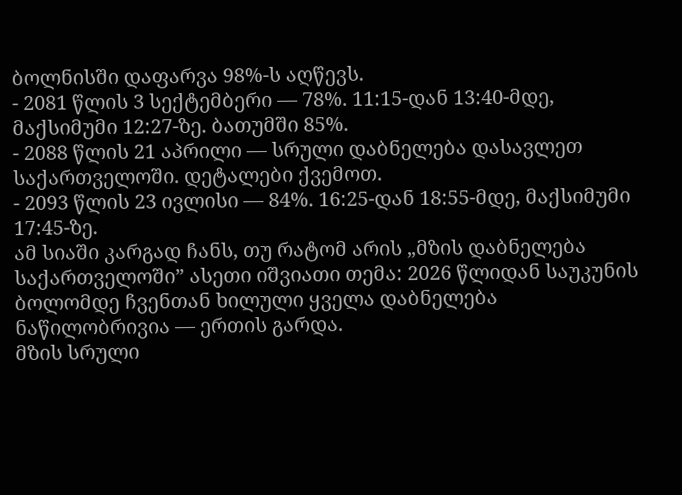ბოლნისში დაფარვა 98%-ს აღწევს.
- 2081 წლის 3 სექტემბერი — 78%. 11:15-დან 13:40-მდე, მაქსიმუმი 12:27-ზე. ბათუმში 85%.
- 2088 წლის 21 აპრილი — სრული დაბნელება დასავლეთ საქართველოში. დეტალები ქვემოთ.
- 2093 წლის 23 ივლისი — 84%. 16:25-დან 18:55-მდე, მაქსიმუმი 17:45-ზე.
ამ სიაში კარგად ჩანს, თუ რატომ არის „მზის დაბნელება საქართველოში” ასეთი იშვიათი თემა: 2026 წლიდან საუკუნის ბოლომდე ჩვენთან ხილული ყველა დაბნელება ნაწილობრივია — ერთის გარდა.
მზის სრული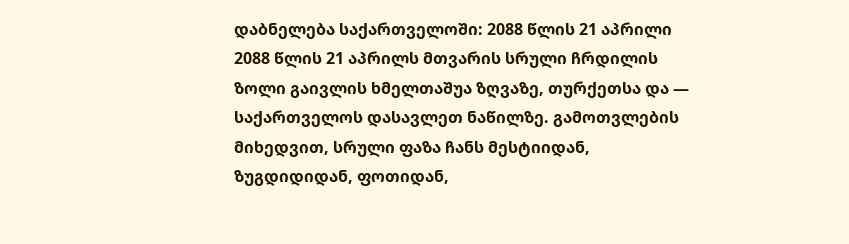დაბნელება საქართველოში: 2088 წლის 21 აპრილი
2088 წლის 21 აპრილს მთვარის სრული ჩრდილის ზოლი გაივლის ხმელთაშუა ზღვაზე, თურქეთსა და — საქართველოს დასავლეთ ნაწილზე. გამოთვლების მიხედვით, სრული ფაზა ჩანს მესტიიდან, ზუგდიდიდან, ფოთიდან,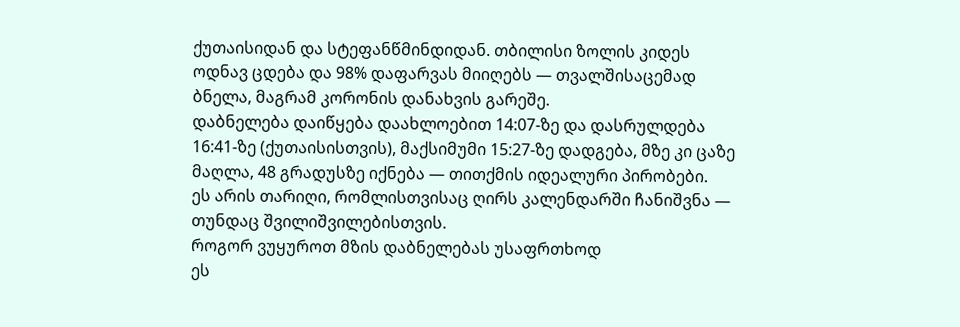ქუთაისიდან და სტეფანწმინდიდან. თბილისი ზოლის კიდეს ოდნავ ცდება და 98% დაფარვას მიიღებს — თვალშისაცემად ბნელა, მაგრამ კორონის დანახვის გარეშე.
დაბნელება დაიწყება დაახლოებით 14:07-ზე და დასრულდება 16:41-ზე (ქუთაისისთვის), მაქსიმუმი 15:27-ზე დადგება, მზე კი ცაზე მაღლა, 48 გრადუსზე იქნება — თითქმის იდეალური პირობები.
ეს არის თარიღი, რომლისთვისაც ღირს კალენდარში ჩანიშვნა — თუნდაც შვილიშვილებისთვის.
როგორ ვუყუროთ მზის დაბნელებას უსაფრთხოდ
ეს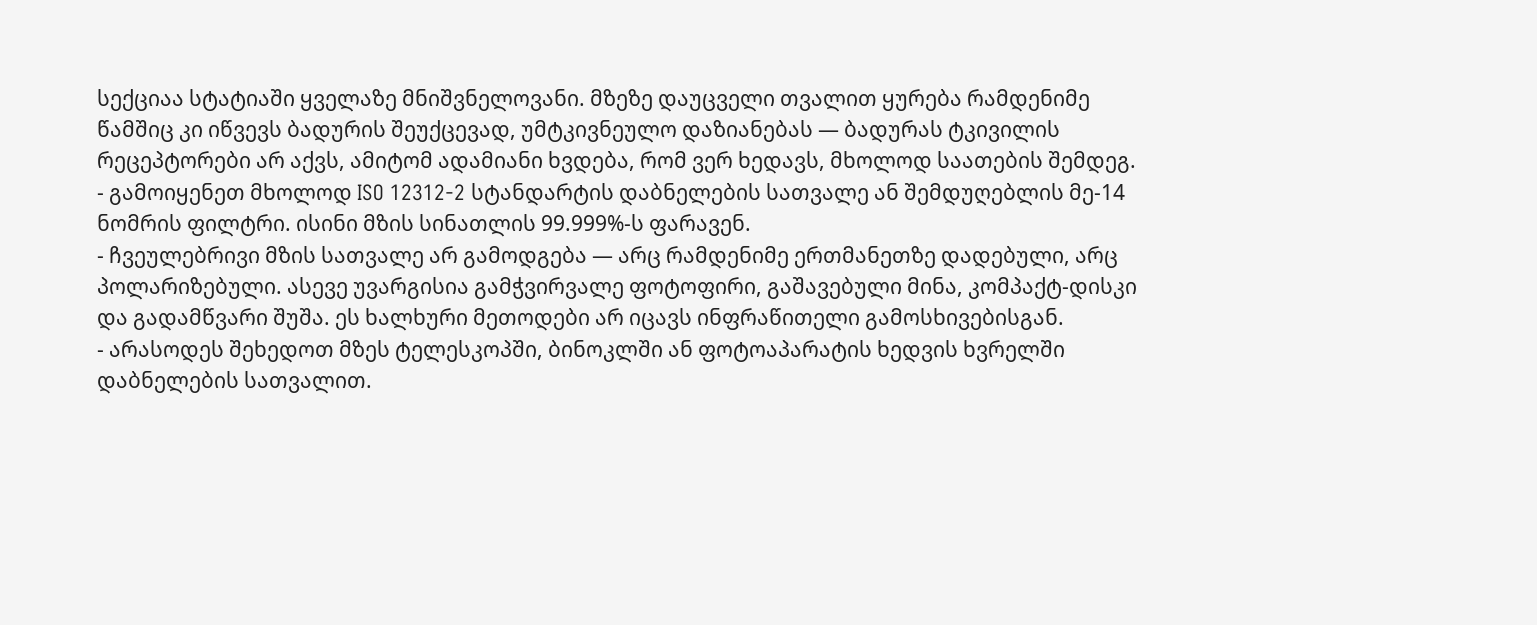სექციაა სტატიაში ყველაზე მნიშვნელოვანი. მზეზე დაუცველი თვალით ყურება რამდენიმე წამშიც კი იწვევს ბადურის შეუქცევად, უმტკივნეულო დაზიანებას — ბადურას ტკივილის რეცეპტორები არ აქვს, ამიტომ ადამიანი ხვდება, რომ ვერ ხედავს, მხოლოდ საათების შემდეგ.
- გამოიყენეთ მხოლოდ ISO 12312-2 სტანდარტის დაბნელების სათვალე ან შემდუღებლის მე-14 ნომრის ფილტრი. ისინი მზის სინათლის 99.999%-ს ფარავენ.
- ჩვეულებრივი მზის სათვალე არ გამოდგება — არც რამდენიმე ერთმანეთზე დადებული, არც პოლარიზებული. ასევე უვარგისია გამჭვირვალე ფოტოფირი, გაშავებული მინა, კომპაქტ-დისკი და გადამწვარი შუშა. ეს ხალხური მეთოდები არ იცავს ინფრაწითელი გამოსხივებისგან.
- არასოდეს შეხედოთ მზეს ტელესკოპში, ბინოკლში ან ფოტოაპარატის ხედვის ხვრელში დაბნელების სათვალით.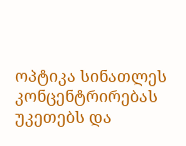ოპტიკა სინათლეს კონცენტრირებას უკეთებს და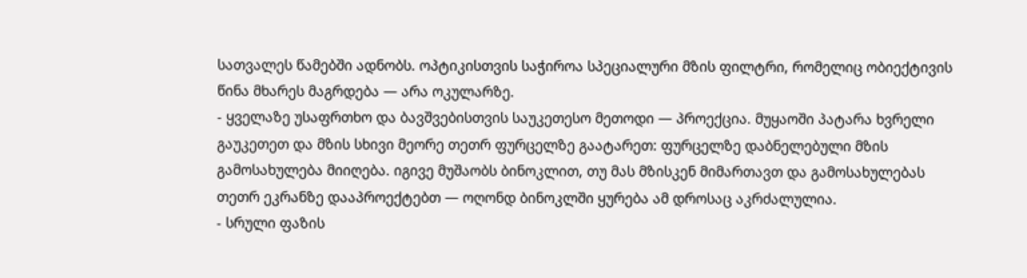სათვალეს წამებში ადნობს. ოპტიკისთვის საჭიროა სპეციალური მზის ფილტრი, რომელიც ობიექტივის წინა მხარეს მაგრდება — არა ოკულარზე.
- ყველაზე უსაფრთხო და ბავშვებისთვის საუკეთესო მეთოდი — პროექცია. მუყაოში პატარა ხვრელი გაუკეთეთ და მზის სხივი მეორე თეთრ ფურცელზე გაატარეთ: ფურცელზე დაბნელებული მზის გამოსახულება მიიღება. იგივე მუშაობს ბინოკლით, თუ მას მზისკენ მიმართავთ და გამოსახულებას თეთრ ეკრანზე დააპროექტებთ — ოღონდ ბინოკლში ყურება ამ დროსაც აკრძალულია.
- სრული ფაზის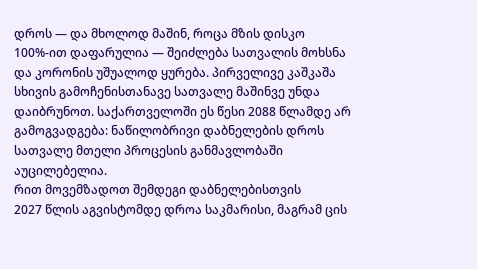დროს — და მხოლოდ მაშინ, როცა მზის დისკო 100%-ით დაფარულია — შეიძლება სათვალის მოხსნა და კორონის უშუალოდ ყურება. პირველივე კაშკაშა სხივის გამოჩენისთანავე სათვალე მაშინვე უნდა დაიბრუნოთ. საქართველოში ეს წესი 2088 წლამდე არ გამოგვადგება: ნაწილობრივი დაბნელების დროს სათვალე მთელი პროცესის განმავლობაში აუცილებელია.
რით მოვემზადოთ შემდეგი დაბნელებისთვის
2027 წლის აგვისტომდე დროა საკმარისი, მაგრამ ცის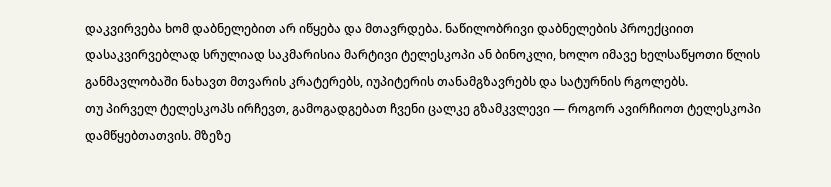დაკვირვება ხომ დაბნელებით არ იწყება და მთავრდება. ნაწილობრივი დაბნელების პროექციით დასაკვირვებლად სრულიად საკმარისია მარტივი ტელესკოპი ან ბინოკლი, ხოლო იმავე ხელსაწყოთი წლის განმავლობაში ნახავთ მთვარის კრატერებს, იუპიტერის თანამგზავრებს და სატურნის რგოლებს.
თუ პირველ ტელესკოპს ირჩევთ, გამოგადგებათ ჩვენი ცალკე გზამკვლევი — როგორ ავირჩიოთ ტელესკოპი დამწყებთათვის. მზეზე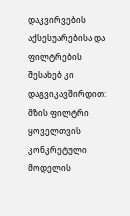დაკვირვების აქსესუარებისა და ფილტრების შესახებ კი დაგვიკავშირდით: მზის ფილტრი ყოველთვის კონკრეტული მოდელის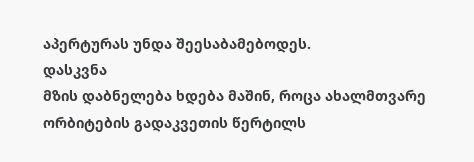აპერტურას უნდა შეესაბამებოდეს.
დასკვნა
მზის დაბნელება ხდება მაშინ, როცა ახალმთვარე ორბიტების გადაკვეთის წერტილს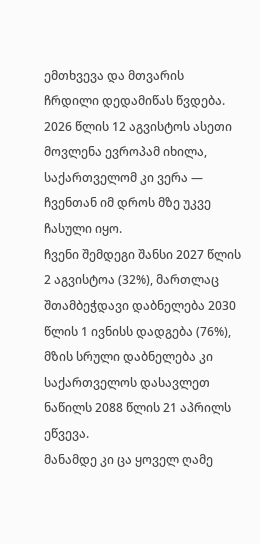ემთხვევა და მთვარის ჩრდილი დედამიწას წვდება. 2026 წლის 12 აგვისტოს ასეთი მოვლენა ევროპამ იხილა, საქართველომ კი ვერა — ჩვენთან იმ დროს მზე უკვე ჩასული იყო.
ჩვენი შემდეგი შანსი 2027 წლის 2 აგვისტოა (32%), მართლაც შთამბეჭდავი დაბნელება 2030 წლის 1 ივნისს დადგება (76%), მზის სრული დაბნელება კი საქართველოს დასავლეთ ნაწილს 2088 წლის 21 აპრილს ეწვევა.
მანამდე კი ცა ყოველ ღამე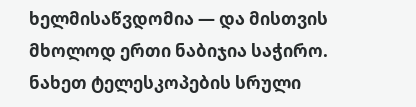ხელმისაწვდომია — და მისთვის მხოლოდ ერთი ნაბიჯია საჭირო. ნახეთ ტელესკოპების სრული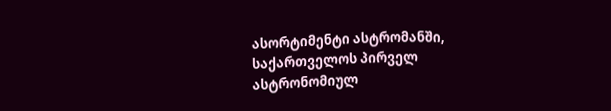ასორტიმენტი ასტრომანში, საქართველოს პირველ ასტრონომიულ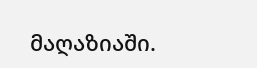მაღაზიაში.